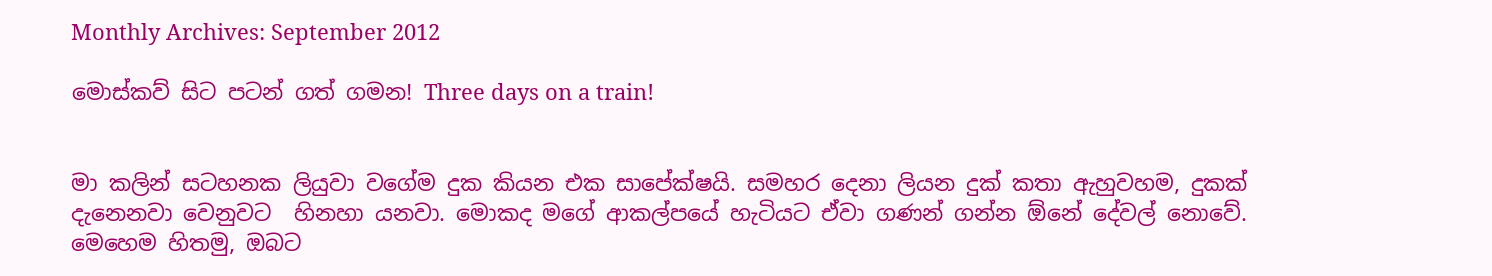Monthly Archives: September 2012

මොස්කව් සිට පටන් ගත් ගමන! Three days on a train!


මා කලින් සටහනක ලියුවා වගේම දුක කියන එක සාපේක්ෂයි. සමහර දෙනා ලියන දුක් කතා ඇහුවහම, දුකක් දැනෙනවා වෙනුවට  හිනහා යනවා. මොකද මගේ ආකල්පයේ හැටියට ඒවා ගණන් ගන්න ඕනේ දේවල් නොවේ. මෙහෙම හිතමු, ඔබට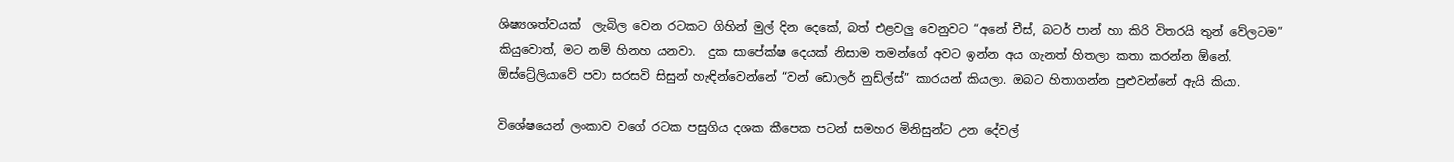ශිෂ්‍යශත්වයක්  ලැබිල වෙන රටකට ගිහින් මුල් දින දෙකේ, බත් එළවලු වෙනුවට “අනේ චීස්, බටර් පාන් හා කිරි විතරයි තුන් වේලටම” කියුවොත්, මට නම් හිනහ යනවා.  දුක සාපේක්ෂ දෙයක් නිසාම තමන්ගේ අවට ඉන්න අය ගැනත් හිතලා කතා කරන්න ඕනේ.  ඕස්ට්‍රේලියාවේ පවා සරසවි සිසුන් හැඳින්වෙන්නේ “වන් ඩොලර් නුඩ්ල්ස්” කාරයන් කියලා. ඔබට හිතාගන්න පුළුවන්නේ ඇයි කියා.

විශේෂයෙන් ලංකාව වගේ රටක පසුගිය දශක කීපෙක පටන් සමහර මිනිසුන්ට උන දේවල්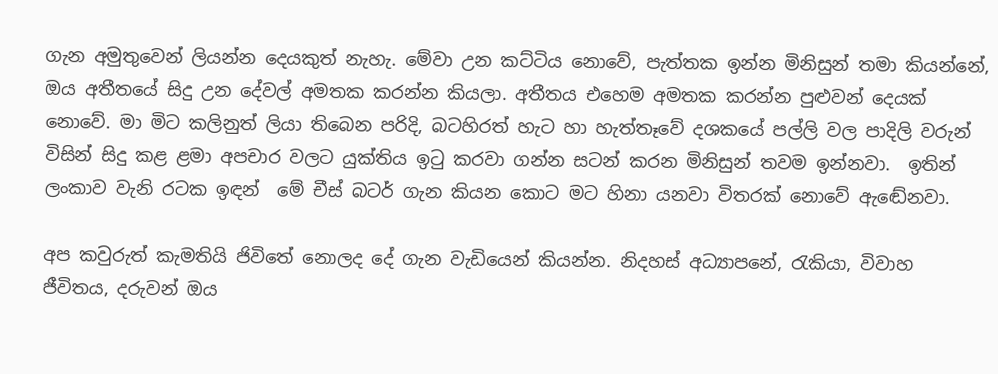ගැන අමුතුවෙන් ලියන්න දෙයකුත් නැහැ. මේවා උන කට්ටිය නොවේ, පැත්තක ඉන්න මිනිසුන් තමා කියන්නේ, ඔය අතීතයේ සිදු උන දේවල් අමතක කරන්න කියලා. අතීතය එහෙම අමතක කරන්න පුළුවන් දෙයක් නොවේ. මා මිට කලිනුත් ලියා තිබෙන පරිදි, බටහිරත් හැට හා හැත්තෑවේ දශකයේ පල්ලි වල පාදිලි වරුන් විසින් සිදු කළ ළමා අපචාර වලට යුක්තිය ඉටු කරවා ගන්න සටන් කරන මිනිසුන් තවම ඉන්නවා.  ඉතින් ලංකාව වැනි රටක ඉඳන්  මේ චීස් බටර් ගැන කියන කොට මට හිනා යනවා විතරක් නොවේ ඇඬේනවා.

අප කවුරුත් කැමතියි ජිවිතේ නොලද දේ ගැන වැඩියෙන් කියන්න. නිදහස් අධ්‍යාපනේ, රැකියා, විවාහ ජීවිතය, දරුවන් ඔය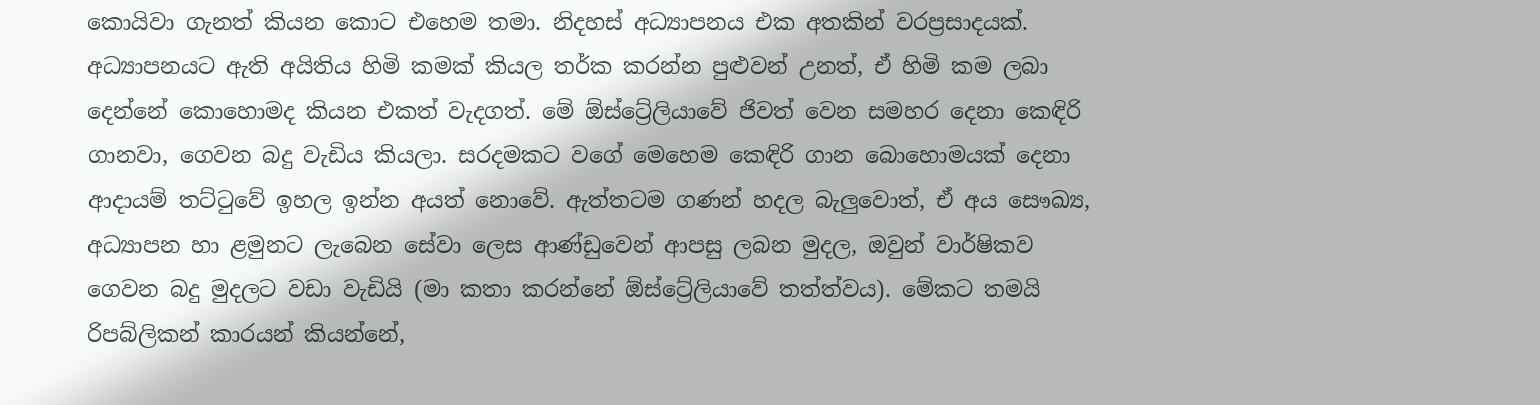කොයිවා ගැනත් කියන කොට එහෙම තමා. නිදහස් අධ්‍යාපනය එක අතකින් වරප්‍රසාදයක්. අධ්‍යාපනයට ඇති අයිතිය හිමි කමක් කියල තර්ක කරන්න පුළුවන් උනත්, ඒ හිමි කම ලබා දෙන්නේ කොහොමද කියන එකත් වැදගත්. මේ ඕස්ට්‍රේලියාවේ ජිවත් වෙන සමහර දෙනා කෙඳිරි ගානවා, ගෙවන බදු වැඩිය කියලා. සරදමකට වගේ මෙහෙම කෙඳිරි ගාන බොහොමයක් දෙනා ආදායම් තට්ටුවේ ඉහල ඉන්න අයත් නොවේ. ඇත්තටම ගණන් හදල බැලුවොත්, ඒ අය සෞඛ්‍ය, අධ්‍යාපන හා ළමුනට ලැබෙන සේවා ලෙස ආණ්ඩුවෙන් ආපසු ලබන මුදල, ඔවුන් වාර්ෂිකව ගෙවන බදු මුදලට වඩා වැඩියි (මා කතා කරන්නේ ඕස්ට්‍රේලියාවේ තත්ත්වය). මේකට තමයි රිපබ්ලිකන් කාරයන් කියන්නේ,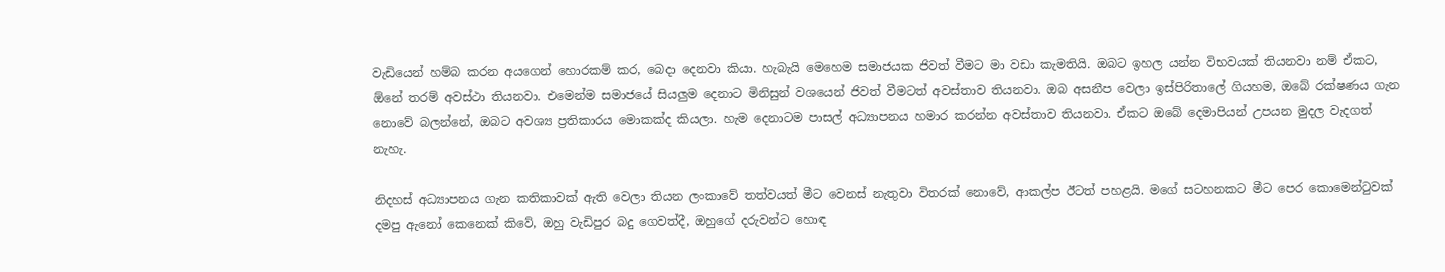වැඩියෙන් හම්බ කරන අයගෙන් හොරකම් කර, බෙදා දෙනවා කියා. හැබැයි මෙහෙම සමාජයක ජිවත් වීමට මා වඩා කැමතියි. ඔබට ඉහල යන්න විභවයක් තියනවා නම් ඒකට, ඕනේ තරම් අවස්ථා තියනවා. එමෙන්ම සමාජයේ සියලුම දෙනාට මිනිසුන් වශයෙන් ජිවත් වීමටත් අවස්තාව තියනවා. ඔබ අසනීප වෙලා ඉස්පිරිතාලේ ගියහම, ඔබේ රක්ෂණය ගැන නොවේ බලන්නේ, ඔබට අවශ්‍ය ප්‍රතිකාරය මොකක්ද කියලා. හැම දෙනාටම පාසල් අධ්‍යාපනය හමාර කරන්න අවස්තාව තියනවා. ඒකට ඔබේ දෙමාපියන් උපයන මුදල වැදගත් නැහැ.

නිදහස් අධ්‍යාපනය ගැන කතිකාවක් ඇති වෙලා තියන ලංකාවේ තත්වයත් මීට වෙනස් නැතුවා විතරක් නොවේ, ආකල්ප ඊටත් පහළයි. මගේ සටහනකට මීට පෙර කොමෙන්ටුවක් දමපු ඇනෝ කෙනෙක් කිවේ, ඔහු වැඩිපුර බදු ගෙවත්දී, ඔහුගේ දරුවන්ට හොඳ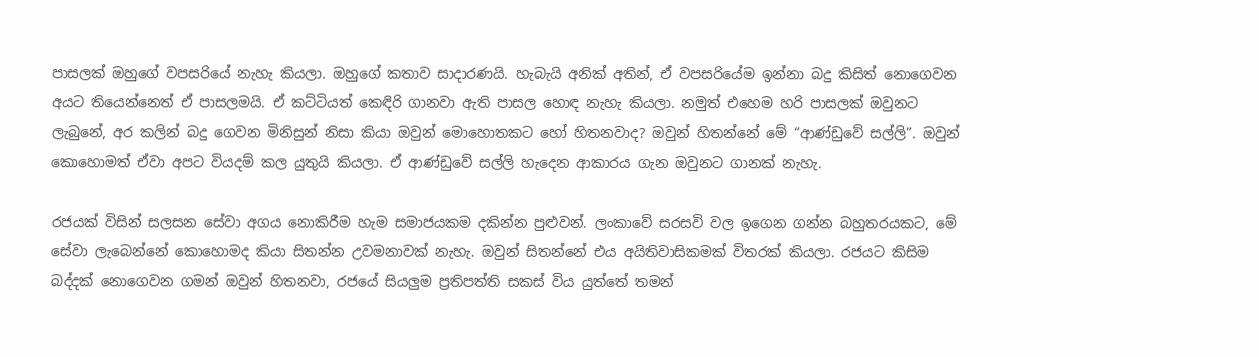පාසලක් ඔහුගේ වපසරියේ නැහැ කියලා. ඔහුගේ කතාව සාදාරණයි. හැබැයි අනික් අතින්, ඒ වපසරියේම ඉන්නා බදු කිසිත් නොගෙවන අයට තියෙන්නෙත් ඒ පාසලමයි. ඒ කට්ටියත් කෙඳිරි ගානවා ඇති පාසල හොඳ නැහැ කියලා. නමුත් එහෙම හරි පාසලක් ඔවුනට ලැබුනේ, අර කලින් බදු ගෙවන මිනිසුන් නිසා කියා ඔවුන් මොහොතකට හෝ හිතනවාද? ඔවුන් හිතන්නේ මේ “ආණ්ඩුවේ සල්ලි”. ඔවුන් කොහොමත් ඒවා අපට වියදම් කල යුතුයි කියලා. ඒ ආණ්ඩුවේ සල්ලි හැදෙන ආකාරය ගැන ඔවුනට ගානක් නැහැ.

රජයක් විසින් සලසන සේවා අගය නොකිරීම හැම සමාජයකම දකින්න පුළුවන්. ලංකාවේ සරසවි වල ඉගෙන ගන්න බහුතරයකට, මේ සේවා ලැබෙන්නේ කොහොමද කියා සිතන්න උවමනාවක් නැහැ. ඔවුන් සිතන්නේ එය අයිතිවාසිකමක් විතරක් කියලා. රජයට කිසිම බද්දක් නොගෙවන ගමන් ඔවුන් හිතනවා, රජයේ සියලුම ප්‍රතිපත්ති සකස් විය යුත්තේ තමන්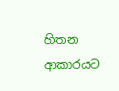හිතන ආකාරයට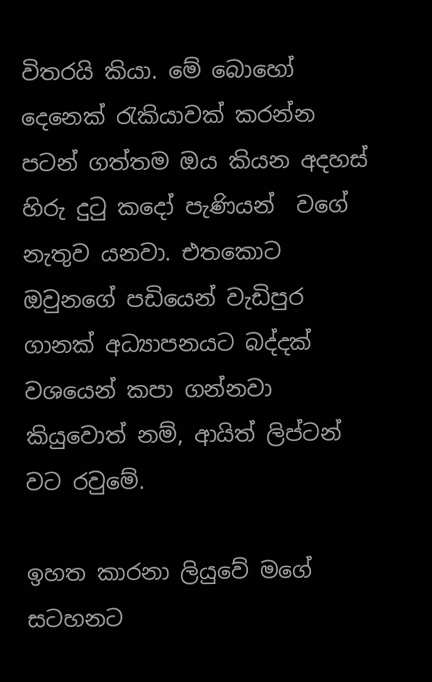විතරයි කියා. මේ බොහෝ දෙනෙක් රැකියාවක් කරන්න පටන් ගත්තම ඔය කියන අදහස් හිරු දුටු කදෝ පැණියන්  වගේ නැතුව යනවා. එතකොට ඔවුනගේ පඩියෙන් වැඩිපුර ගානක් අධ්‍යාපනයට බද්දක් වශයෙන් කපා ගන්නවා කියුවොත් නම්, ආයිත් ලිප්ටන් වට රවුමේ.

ඉහත කාරනා ලියුවේ මගේ සටහනට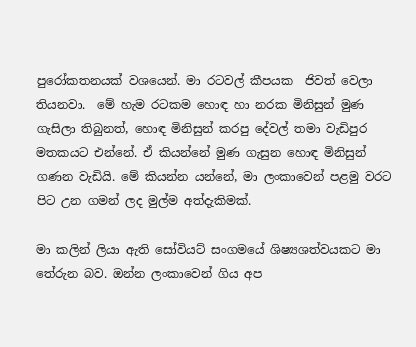පුරෝකතනයක් වශයෙන්. මා රටවල් කීපයක  ජිවත් වෙලා තියනවා.  මේ හැම රටකම හොඳ හා නරක මිනිසුන් මුණ ගැසිලා තිබුනත්, හොඳ මිනිසුන් කරපු දේවල් තමා වැඩිපුර මතකයට එන්නේ. ඒ කියන්නේ මුණ ගැසුන හොඳ මිනිසුන් ගණන වැඩියි. මේ කියන්න යන්නේ, මා ලංකාවෙන් පළමු වරට පිට උන ගමන් ලද මුල්ම අත්දැකිමක්.

මා කලින් ලියා ඇති සෝවියට් සංගමයේ ශිෂ්‍යශත්වයකට මා තේරුන බව. ඔන්න ලංකාවෙන් ගිය අප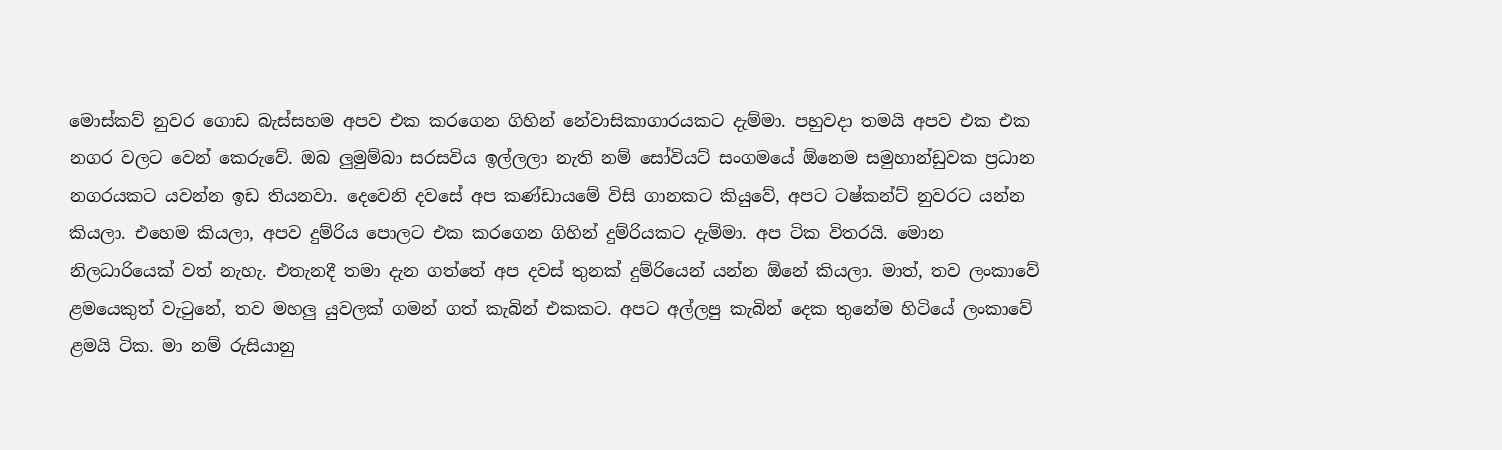මොස්කව් නුවර ගොඩ බැස්සහම අපව එක කරගෙන ගිහින් නේවාසිකාගාරයකට දැම්මා. පහුවදා තමයි අපව එක එක නගර වලට වෙන් කෙරුවේ. ඔබ ලුමුම්බා සරසවිය ඉල්ලලා නැති නම් සෝවියට් සංගමයේ ඕනෙම සමුහාන්ඩුවක ප්‍රධාන නගරයකට යවන්න ඉඩ තියනවා. දෙවෙනි දවසේ අප කණ්ඩායමේ විසි ගානකට කියුවේ, අපට ටෂ්කන්ට් නුවරට යන්න කියලා. එහෙම කියලා, අපව දුම්රිය පොලට එක කරගෙන ගිහින් දුම්රියකට දැම්මා. අප ටික විතරයි. මොන නිලධාරියෙක් වත් නැහැ. එතැනදී තමා දැන ගත්තේ අප දවස් තුනක් දුම්රියෙන් යන්න ඕනේ කියලා. මාත්, තව ලංකාවේ ළමයෙකුත් වැටුනේ, තව මහලු යුවලක් ගමන් ගත් කැබින් එකකට. අපට අල්ලපු කැබින් දෙක තුනේම හිටියේ ලංකාවේ ළමයි ටික. මා නම් රුසියානු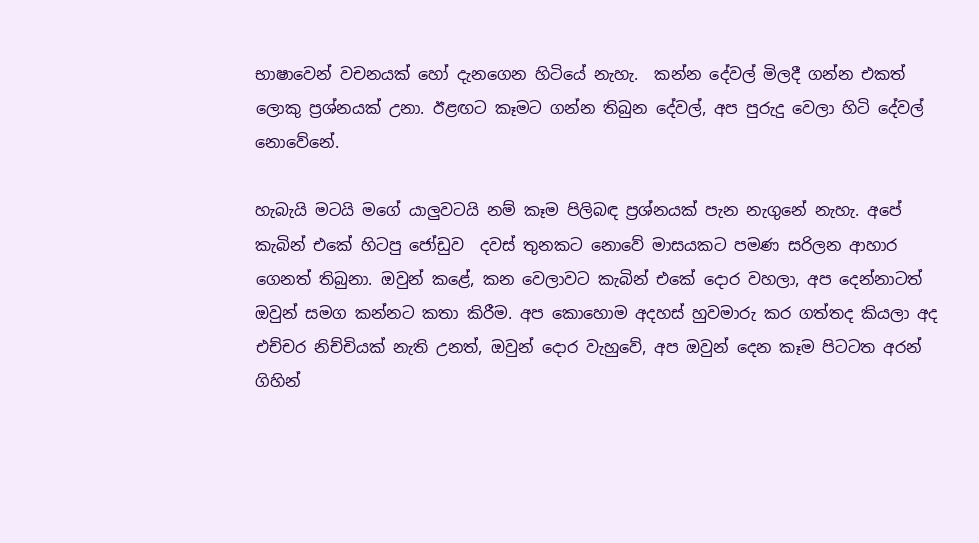භාෂාවෙන් වචනයක් හෝ දැනගෙන හිටියේ නැහැ.  කන්න දේවල් මිලදී ගන්න එකත් ලොකු ප්‍රශ්නයක් උනා. ඊළඟට කෑමට ගන්න තිබුන දේවල්, අප පුරුදු වෙලා හිටි දේවල් නොවේනේ.

හැබැයි මටයි මගේ යාලුවටයි නම් කෑම පිලිබඳ ප්‍රශ්නයක් පැන නැගුනේ නැහැ. අපේ කැබින් එකේ හිටපු ජෝඩුව  දවස් තුනකට නොවේ මාසයකට පමණ සරිලන ආහාර ගෙනත් තිබුනා. ඔවුන් කළේ, කන වෙලාවට කැබින් එකේ දොර වහලා, අප දෙන්නාටත් ඔවුන් සමග කන්නට කතා කිරීම. අප කොහොම අදහස් හුවමාරු කර ගත්තද කියලා අද එච්චර නිච්චියක් නැති උනත්, ඔවුන් දොර වැහුවේ, අප ඔවුන් දෙන කෑම පිටටත අරන් ගිහින්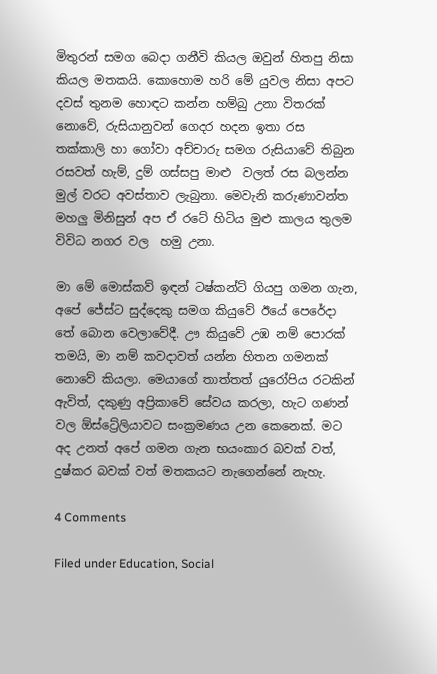මිතුරන් සමග බෙදා ගනීවි කියල ඔවුන් හිතපු නිසා කියල මතකයි. කොහොම හරි මේ යුවල නිසා අපට දවස් තුනම හොඳට කන්න හම්බු උනා විතරක් නොවේ, රුසියානුවන් ගෙදර හදන ඉතා රස තක්කාලි හා ගෝවා අච්චාරු සමග රුසියාවේ තිබුන රසවත් හැම්, දුම් ගස්සපු මාළු  වලත් රස බලන්න මුල් වරට අවස්තාව ලැබුනා. මෙවැනි කරුණාවන්ත මහලු මිනිසුන් අප ඒ රටේ හිටිය මුළු කාලය තුලම විවිධ නගර වල  හමු උනා.

මා මේ මොස්කව් ඉඳන් ටෂ්කන්ට් ගියපු ගමන ගැන, අපේ ජේස්ට සුද්දෙකු සමග කියුවේ ඊයේ පෙරේදා තේ බොන වෙලාවේදී. ඌ කියුවේ උඹ නම් පොරක් තමයි, මා නම් කවදාවත් යන්න හිතන ගමනක් නොවේ කියලා. මෙයාගේ තාත්තත් යුරෝපිය රටකින් ඇවිත්, දකුණු අප්‍රිකාවේ සේවය කරලා, හැට ගණන් වල ඕස්ට්‍රේලියාවට සංක්‍රමණය උන කෙනෙක්. මට අද උනත් අපේ ගමන ගැන භයංකාර බවක් වත්, දුෂ්කර බවක් වත් මතකයට නැගෙන්නේ නැහැ.

4 Comments

Filed under Education, Social